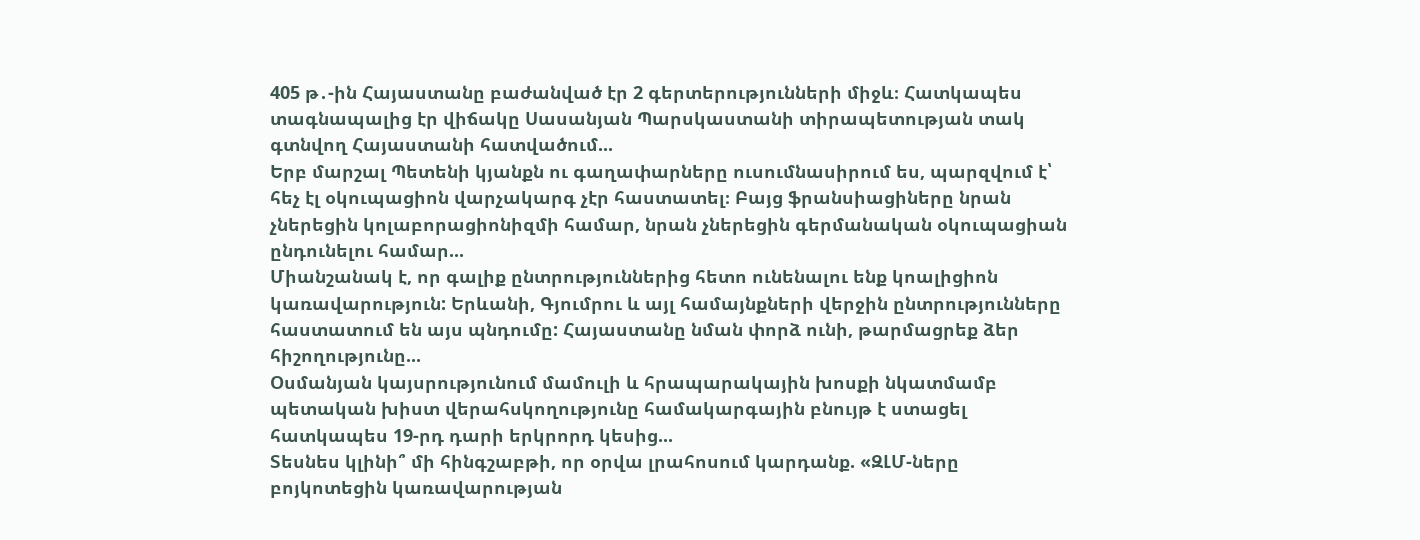405 թ․-ին Հայաստանը բաժանված էր 2 գերտերությունների միջև։ Հատկապես տագնապալից էր վիճակը Սասանյան Պարսկաստանի տիրապետության տակ գտնվող Հայաստանի հատվածում...
Երբ մարշալ Պետենի կյանքն ու գաղափարները ուսումնասիրում ես, պարզվում է՝ հեչ էլ օկուպացիոն վարչակարգ չէր հաստատել։ Բայց ֆրանսիացիները նրան չներեցին կոլաբորացիոնիզմի համար, նրան չներեցին գերմանական օկուպացիան ընդունելու համար...
Միանշանակ է, որ գալիք ընտրություններից հետո ունենալու ենք կոալիցիոն կառավարություն: Երևանի, Գյումրու և այլ համայնքների վերջին ընտրությունները հաստատում են այս պնդումը: Հայաստանը նման փորձ ունի, թարմացրեք ձեր հիշողությունը...
Օսմանյան կայսրությունում մամուլի և հրապարակային խոսքի նկատմամբ պետական խիստ վերահսկողությունը համակարգային բնույթ է ստացել հատկապես 19-րդ դարի երկրորդ կեսից...
Տեսնես կլինի՞ մի հինգշաբթի, որ օրվա լրահոսում կարդանք. «ԶԼՄ-ները բոյկոտեցին կառավարության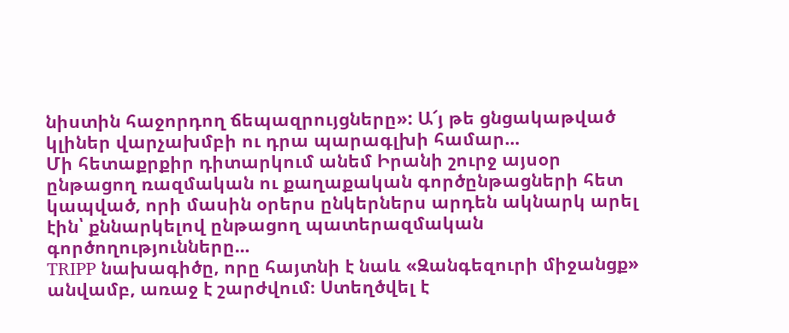նիստին հաջորդող ճեպազրույցները»: Ա՜յ թե ցնցակաթված կլիներ վարչախմբի ու դրա պարագլխի համար...
Մի հետաքրքիր դիտարկում անեմ Իրանի շուրջ այսօր ընթացող ռազմական ու քաղաքական գործընթացների հետ կապված, որի մասին օրերս ընկերներս արդեն ակնարկ արել էին՝ քննարկելով ընթացող պատերազմական գործողությունները...
TRIPP նախագիծը, որը հայտնի է նաև «Զանգեզուրի միջանցք» անվամբ, առաջ է շարժվում։ Ստեղծվել է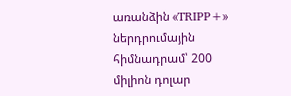առանձին «TRIPP+» ներդրումային հիմնադրամ՝ 200 միլիոն դոլար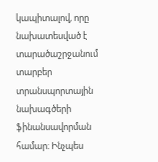կապիտալով, որը նախատեսված է տարածաշրջանում տարբեր տրանսպորտային նախագծերի ֆինանսավորման համար։ Ինչպես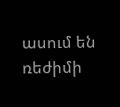ասում են ռեժիմի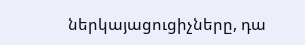ներկայացուցիչները, դա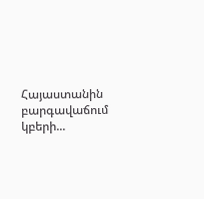Հայաստանին բարգավաճում կբերի...